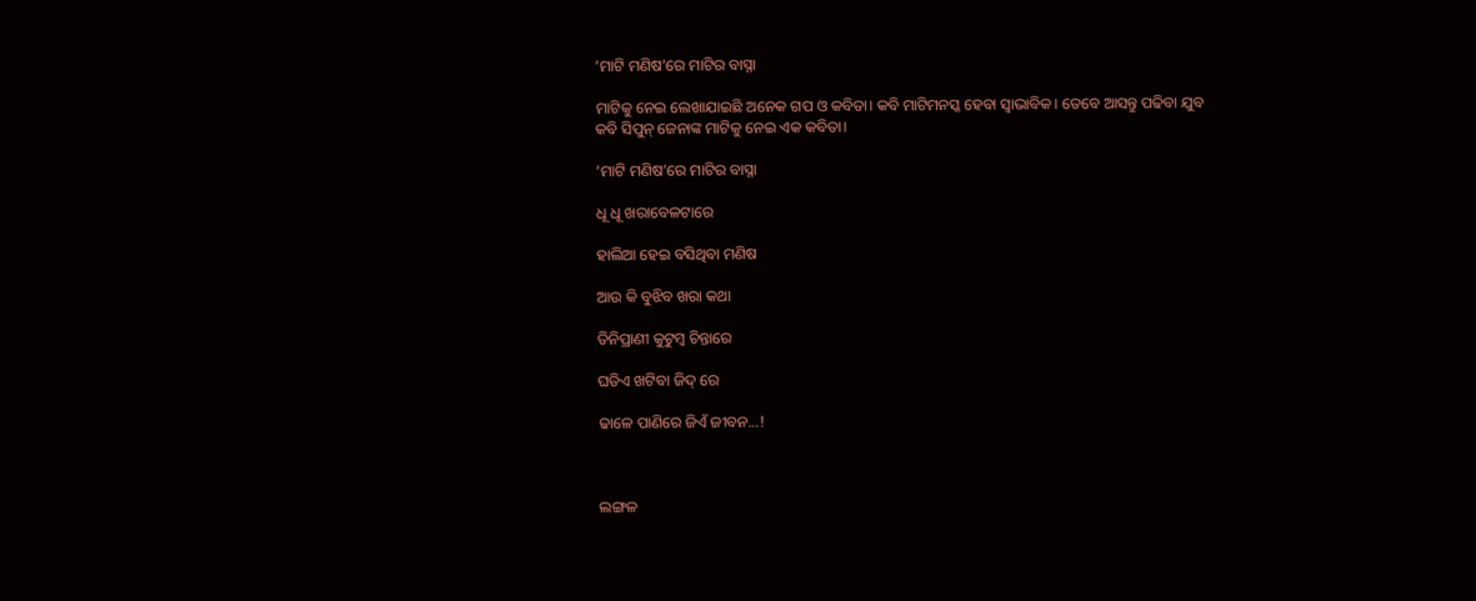‘ମାଟି ମଣିଷ’ରେ ମାଟିର ବାସ୍ନା

ମାଟିକୁ ନେଇ ଲେଖାଯାଇଛି ଅନେକ ଗପ ଓ କବିତା। କବି ମାଟିମନସ୍କ ହେବା ସ୍ୱାଭାବିକ। ତେବେ ଆସନ୍ତୁ ପଢିବା ଯୁବ କବି ସିପୁନ୍ ଜେନାଙ୍କ ମାଟିକୁ ନେଇ ଏକ କବିତା।

‘ମାଟି ମଣିଷ’ରେ ମାଟିର ବାସ୍ନା

ଧୂ ଧୂ ଖରାବେଳଟାରେ

ହାଲିଆ ହେଇ ବସିଥିବା ମଣିଷ

ଆଉ କି ବୁଝିବ ଖରା କଥା

ତିନିପ୍ରାଣୀ କୁଟୁମ୍ବ ଚିନ୍ତାରେ

ଘଡିଏ ଖଟିବା ଜିଦ୍ ରେ

ଢାଳେ ପାଣିରେ ଜିଏଁ ଜୀବନ...!



ଲଙ୍ଗଳ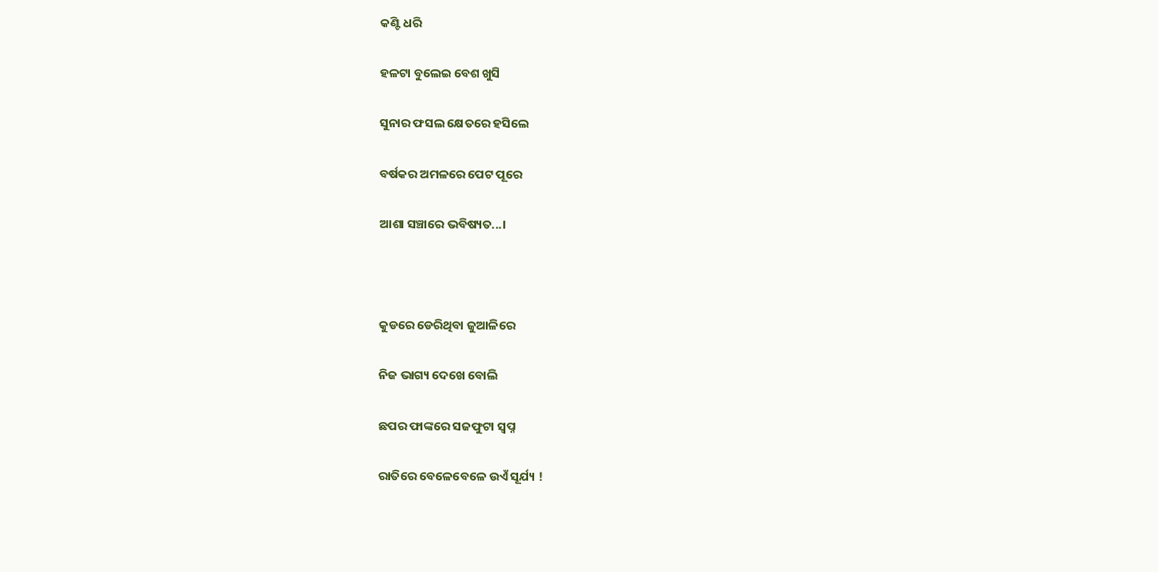କଣ୍ଟି ଧରି

ହଳଟା ବୁଲେଇ ବେଶ ଖୁସି

ସୁନାର ଫସଲ କ୍ଷେତରେ ହସିଲେ

ବର୍ଷକର ଅମଳରେ ପେଟ ପୂରେ

ଆଶା ସଞ୍ଚାରେ ଭବିଷ୍ୟତ...।



କୁଡରେ ଡେରିଥିବା ଜୁଆଳିରେ

ନିଜ ଭାଗ୍ୟ ଦେଖେ ବୋଲି

ଛପର ଫାଙ୍କରେ ସଜଫୁଟା ସ୍ୱପ୍ନ

ରାତିରେ ବେଳେବେଳେ ଉଏଁ ସୂର୍ଯ୍ୟ !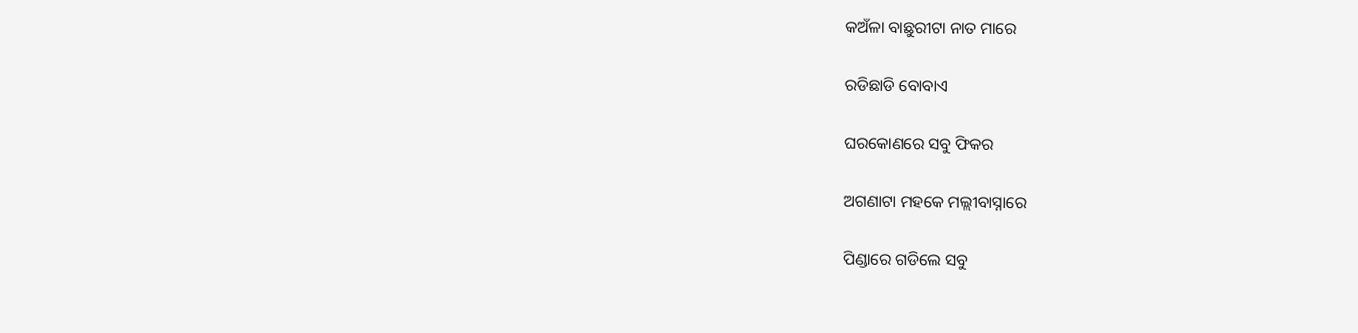କଅଁଳା ବାଛୁରୀଟା ନାତ ମାରେ

ରଡିଛାଡି ବୋବାଏ

ଘରକୋଣରେ ସବୁ ଫିକର

ଅଗଣାଟା ମହକେ ମଲ୍ଲୀବାସ୍ନାରେ

ପିଣ୍ଡାରେ ଗଡିଲେ ସବୁ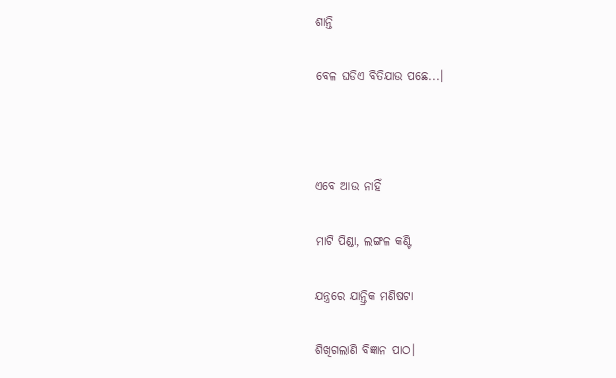ଶାନ୍ତି

ବେଳ ଘଡିଏ ବିତିଯାଉ ପଛେ...।



ଏବେ ଆଉ ନାହିଁ

ମାଟି ପିଣ୍ଡା, ଲଙ୍ଗଳ କଣ୍ଟି

ଯନ୍ତ୍ରରେ ଯାନ୍ତ୍ରିକ ମଣିଷଟା

ଶିଖିଗଲାଣି ବିଜ୍ଞାନ ପାଠ।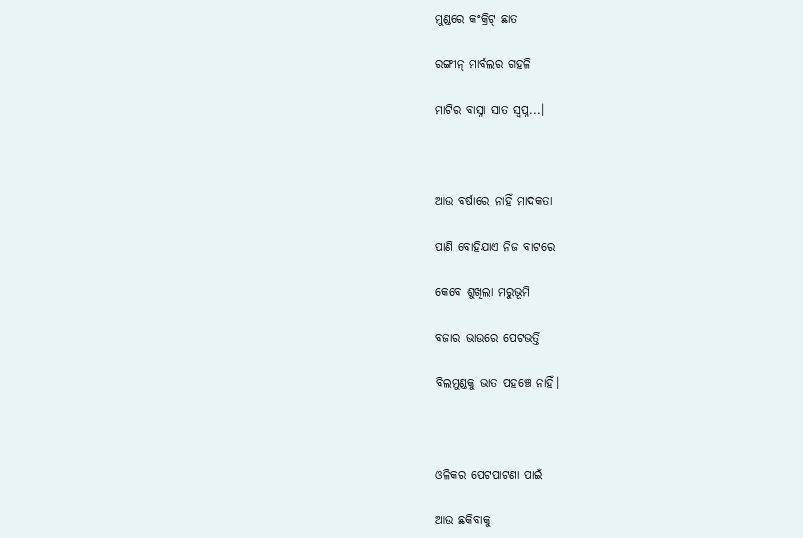ମୁଣ୍ଡରେ କଂକ୍ରିଟ୍ ଛାତ

ରଙ୍ଗୀନ୍ ମାର୍ବଲର ଗହଳି

ମାଟିର ବାସ୍ନା ସାତ ସ୍ୱପ୍ନ...।



ଆଉ ବର୍ଷାରେ ନାହିଁ ମାଦକତା

ପାଣି ବୋହିଯାଏ ନିଜ ବାଟରେ

କେବେ ଶୁଖିଲା ମରୁଭୂମି

ବଜାର ଭାଉରେ ପେଟଭର୍ତ୍ତି

ବିଲମୁଣ୍ଡକୁ ଭାତ ପହଞ୍ଚେ ନାହିଁ।



ଓଳିକର ପେଟପାଟଣା ପାଇଁ

ଆଉ ଛକିବାକୁ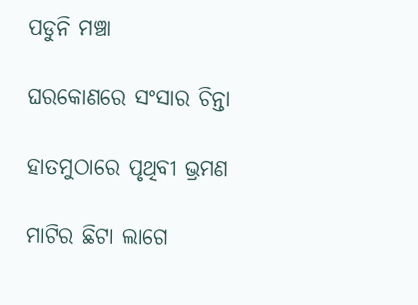ପଡୁନି ମଞ୍ଚା

ଘରକୋଣରେ ସଂସାର ଚିନ୍ତା

ହାତମୁଠାରେ ପୃଥିବୀ ଭ୍ରମଣ

ମାଟିର ଛିଟା ଲାଗେ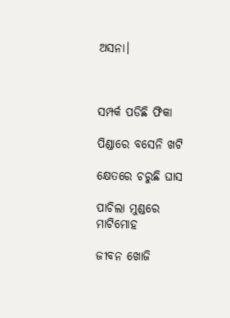ଅସନା।



ସମ୍ପର୍କ ପଡିଛି ଫିକା

ପିଣ୍ଡାରେ ବସେନି ଖଟି

କ୍ଷେତରେ ଚରୁଛି ଘାସ

ପାଚିଲା ମୁଣ୍ଡରେ ମାଟିମୋହ

ଜୀବନ ଖୋଜି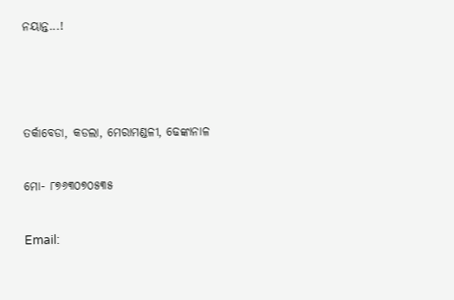ନୟାନ୍ତ...!



ତର୍କାବେଡା, କଡଲା, ମେରାମଣ୍ଡଳୀ, ଢେଙ୍କାନାଳ

ମୋ- ୮୭୬୩୦୭୦୫୩୫

Email: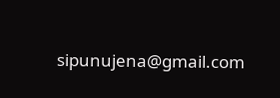sipunujena@gmail.com